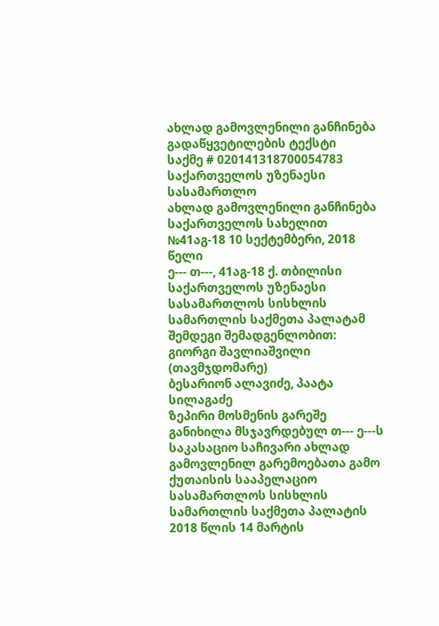ახლად გამოვლენილი განჩინება
გადაწყვეტილების ტექსტი
საქმე # 020141318700054783
საქართველოს უზენაესი სასამართლო
ახლად გამოვლენილი განჩინება
საქართველოს სახელით
№41აგ-18 10 სექტემბერი, 2018 წელი
ე--- თ---, 41აგ-18 ქ. თბილისი
საქართველოს უზენაესი სასამართლოს სისხლის სამართლის საქმეთა პალატამ შემდეგი შემადგენლობით:
გიორგი შავლიაშვილი (თავმჯდომარე)
ბესარიონ ალავიძე, პაატა სილაგაძე
ზეპირი მოსმენის გარეშე განიხილა მსჯავრდებულ თ--- ე---ს საკასაციო საჩივარი ახლად გამოვლენილ გარემოებათა გამო ქუთაისის სააპელაციო სასამართლოს სისხლის სამართლის საქმეთა პალატის 2018 წლის 14 მარტის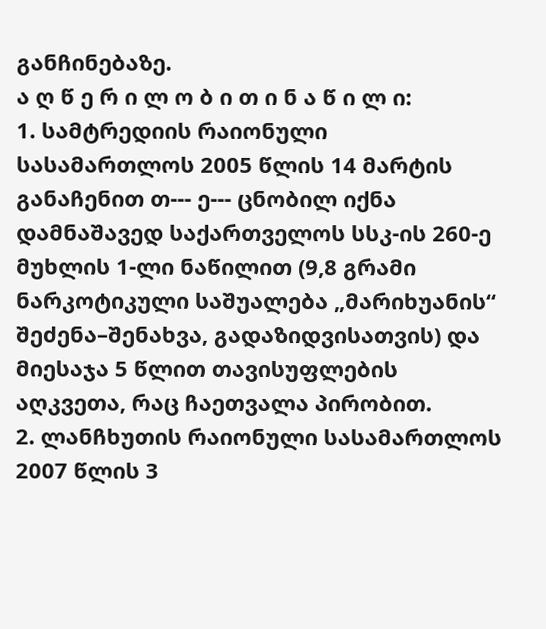განჩინებაზე.
ა ღ წ ე რ ი ლ ო ბ ი თ ი ნ ა წ ი ლ ი:
1. სამტრედიის რაიონული სასამართლოს 2005 წლის 14 მარტის განაჩენით თ--- ე--- ცნობილ იქნა დამნაშავედ საქართველოს სსკ-ის 260-ე მუხლის 1-ლი ნაწილით (9,8 გრამი ნარკოტიკული საშუალება „მარიხუანის“ შეძენა–შენახვა, გადაზიდვისათვის) და მიესაჯა 5 წლით თავისუფლების აღკვეთა, რაც ჩაეთვალა პირობით.
2. ლანჩხუთის რაიონული სასამართლოს 2007 წლის 3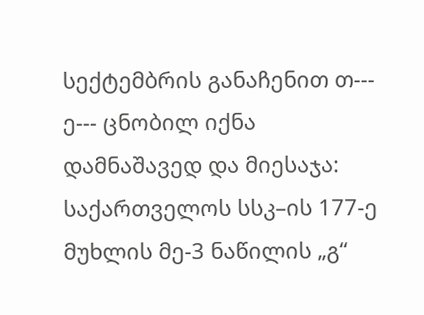სექტემბრის განაჩენით თ--- ე--- ცნობილ იქნა დამნაშავედ და მიესაჯა:
საქართველოს სსკ–ის 177-ე მუხლის მე-3 ნაწილის „გ“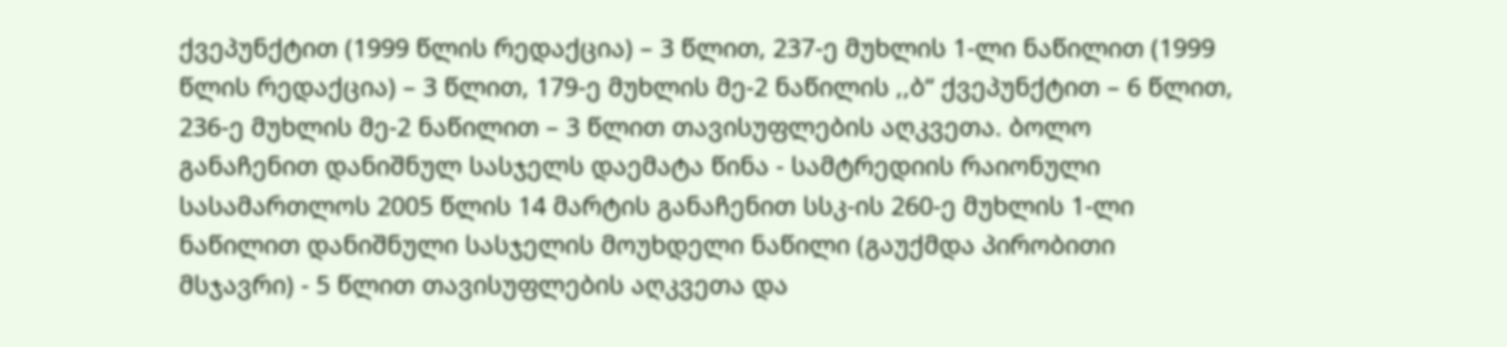ქვეპუნქტით (1999 წლის რედაქცია) – 3 წლით, 237-ე მუხლის 1-ლი ნაწილით (1999 წლის რედაქცია) – 3 წლით, 179-ე მუხლის მე-2 ნაწილის ,,ბ“ ქვეპუნქტით – 6 წლით, 236-ე მუხლის მე-2 ნაწილით – 3 წლით თავისუფლების აღკვეთა. ბოლო განაჩენით დანიშნულ სასჯელს დაემატა წინა - სამტრედიის რაიონული სასამართლოს 2005 წლის 14 მარტის განაჩენით სსკ-ის 260-ე მუხლის 1-ლი ნაწილით დანიშნული სასჯელის მოუხდელი ნაწილი (გაუქმდა პირობითი მსჯავრი) - 5 წლით თავისუფლების აღკვეთა და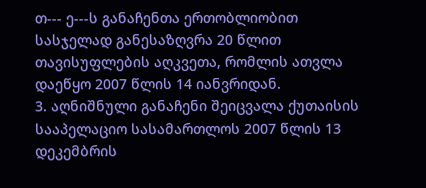თ--- ე---ს განაჩენთა ერთობლიობით სასჯელად განესაზღვრა 20 წლით თავისუფლების აღკვეთა, რომლის ათვლა დაეწყო 2007 წლის 14 იანვრიდან.
3. აღნიშნული განაჩენი შეიცვალა ქუთაისის სააპელაციო სასამართლოს 2007 წლის 13 დეკემბრის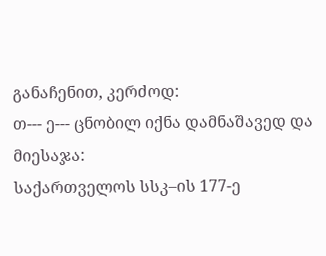განაჩენით, კერძოდ:
თ--- ე--- ცნობილ იქნა დამნაშავედ და მიესაჯა:
საქართველოს სსკ–ის 177-ე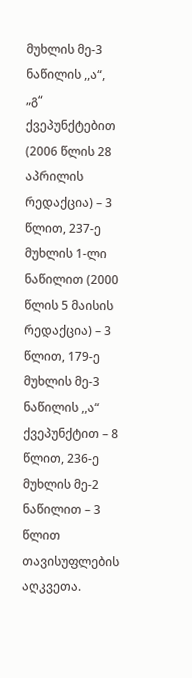მუხლის მე-3 ნაწილის ,,ა“, „გ“ ქვეპუნქტებით (2006 წლის 28 აპრილის რედაქცია) – 3 წლით, 237-ე მუხლის 1-ლი ნაწილით (2000 წლის 5 მაისის რედაქცია) – 3 წლით, 179-ე მუხლის მე-3 ნაწილის ,,ა“ ქვეპუნქტით – 8 წლით, 236-ე მუხლის მე-2 ნაწილით – 3 წლით თავისუფლების აღკვეთა.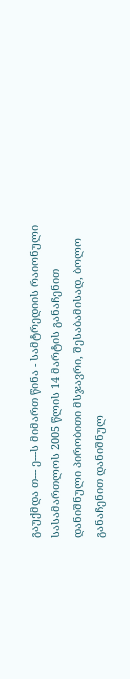გაუქმდა თ--- ე---ს მიმართ წინა - სამტრედიის რაიონული სასამართლოს 2005 წლის 14 მარტის განაჩენით დანიშნული პირობითი მსჯავრი, შესაბამისად, ბოლო განაჩენით დანიშნულ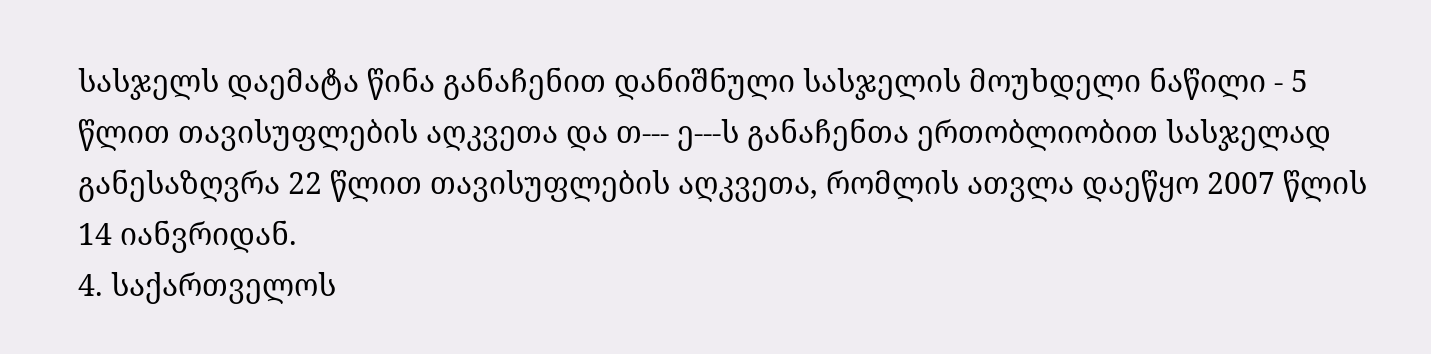სასჯელს დაემატა წინა განაჩენით დანიშნული სასჯელის მოუხდელი ნაწილი - 5 წლით თავისუფლების აღკვეთა და თ--- ე---ს განაჩენთა ერთობლიობით სასჯელად განესაზღვრა 22 წლით თავისუფლების აღკვეთა, რომლის ათვლა დაეწყო 2007 წლის 14 იანვრიდან.
4. საქართველოს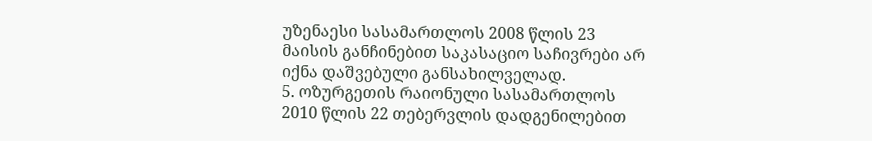უზენაესი სასამართლოს 2008 წლის 23 მაისის განჩინებით საკასაციო საჩივრები არ იქნა დაშვებული განსახილველად.
5. ოზურგეთის რაიონული სასამართლოს 2010 წლის 22 თებერვლის დადგენილებით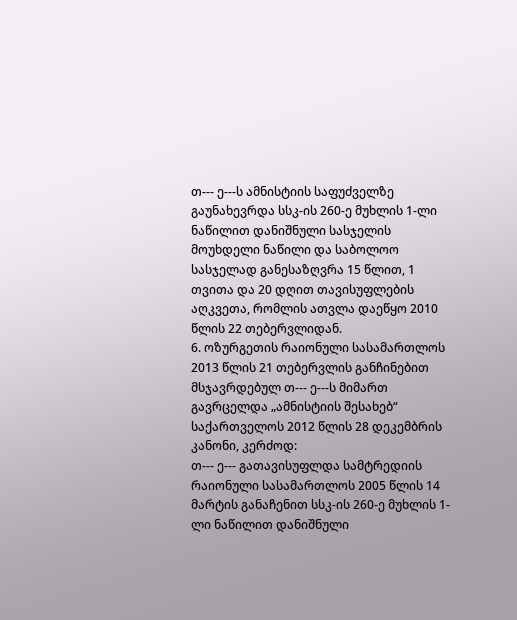თ--- ე---ს ამნისტიის საფუძველზე გაუნახევრდა სსკ-ის 260-ე მუხლის 1-ლი ნაწილით დანიშნული სასჯელის მოუხდელი ნაწილი და საბოლოო სასჯელად განესაზღვრა 15 წლით, 1 თვითა და 20 დღით თავისუფლების აღკვეთა, რომლის ათვლა დაეწყო 2010 წლის 22 თებერვლიდან.
6. ოზურგეთის რაიონული სასამართლოს 2013 წლის 21 თებერვლის განჩინებით მსჯავრდებულ თ--- ე---ს მიმართ გავრცელდა „ამნისტიის შესახებ“ საქართველოს 2012 წლის 28 დეკემბრის კანონი, კერძოდ:
თ--- ე--- გათავისუფლდა სამტრედიის რაიონული სასამართლოს 2005 წლის 14 მარტის განაჩენით სსკ-ის 260-ე მუხლის 1-ლი ნაწილით დანიშნული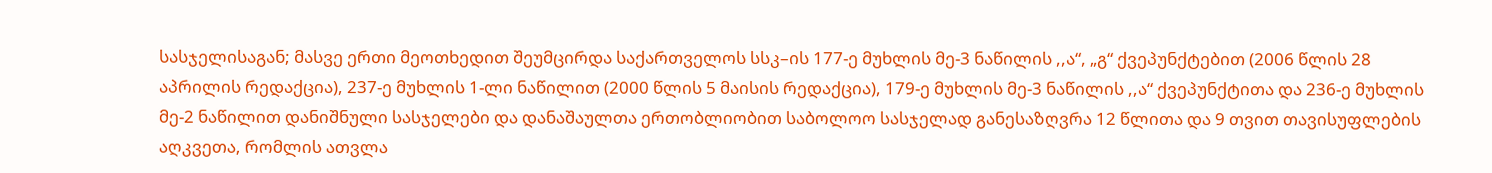სასჯელისაგან; მასვე ერთი მეოთხედით შეუმცირდა საქართველოს სსკ–ის 177-ე მუხლის მე-3 ნაწილის ,,ა“, „გ“ ქვეპუნქტებით (2006 წლის 28 აპრილის რედაქცია), 237-ე მუხლის 1-ლი ნაწილით (2000 წლის 5 მაისის რედაქცია), 179-ე მუხლის მე-3 ნაწილის ,,ა“ ქვეპუნქტითა და 236-ე მუხლის მე-2 ნაწილით დანიშნული სასჯელები და დანაშაულთა ერთობლიობით საბოლოო სასჯელად განესაზღვრა 12 წლითა და 9 თვით თავისუფლების აღკვეთა, რომლის ათვლა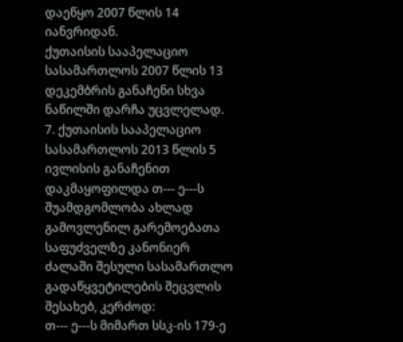დაეწყო 2007 წლის 14 იანვრიდან.
ქუთაისის სააპელაციო სასამართლოს 2007 წლის 13 დეკემბრის განაჩენი სხვა ნაწილში დარჩა უცვლელად.
7. ქუთაისის სააპელაციო სასამართლოს 2013 წლის 5 ივლისის განაჩენით დაკმაყოფილდა თ--- ე---ს შუამდგომლობა ახლად გამოვლენილ გარემოებათა საფუძველზე კანონიერ ძალაში შესული სასამართლო გადაწყვეტილების შეცვლის შესახებ, კერძოდ:
თ--- ე---ს მიმართ სსკ-ის 179-ე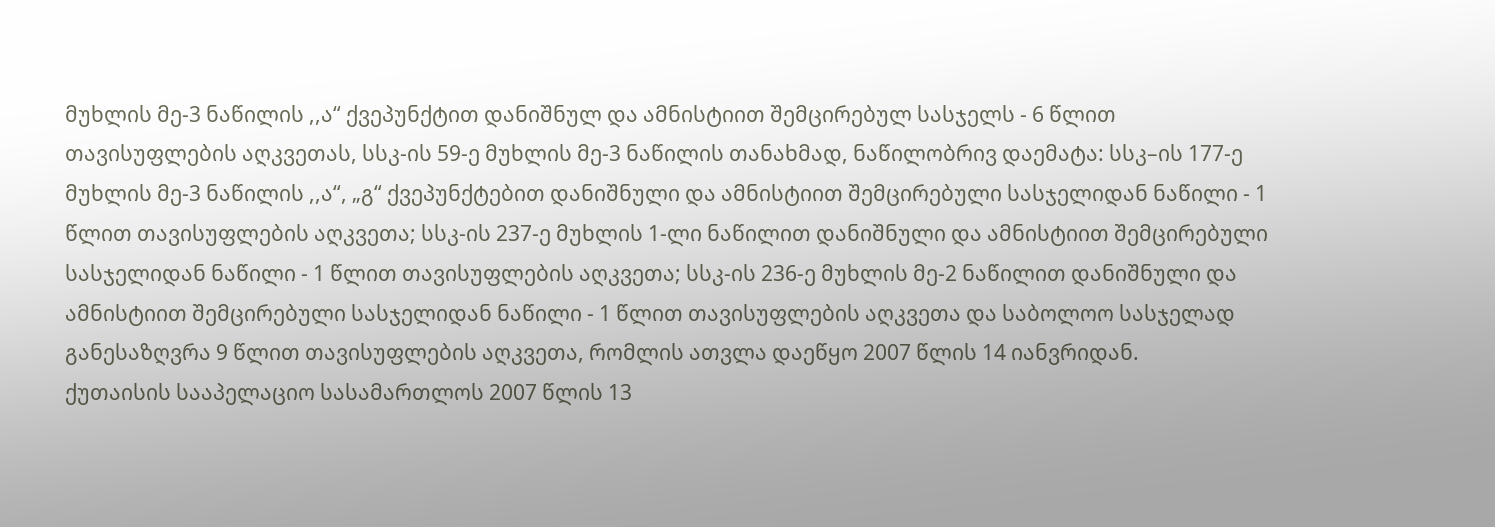მუხლის მე-3 ნაწილის ,,ა“ ქვეპუნქტით დანიშნულ და ამნისტიით შემცირებულ სასჯელს - 6 წლით თავისუფლების აღკვეთას, სსკ-ის 59-ე მუხლის მე-3 ნაწილის თანახმად, ნაწილობრივ დაემატა: სსკ–ის 177-ე მუხლის მე-3 ნაწილის ,,ა“, „გ“ ქვეპუნქტებით დანიშნული და ამნისტიით შემცირებული სასჯელიდან ნაწილი - 1 წლით თავისუფლების აღკვეთა; სსკ-ის 237-ე მუხლის 1-ლი ნაწილით დანიშნული და ამნისტიით შემცირებული სასჯელიდან ნაწილი - 1 წლით თავისუფლების აღკვეთა; სსკ-ის 236-ე მუხლის მე-2 ნაწილით დანიშნული და ამნისტიით შემცირებული სასჯელიდან ნაწილი - 1 წლით თავისუფლების აღკვეთა და საბოლოო სასჯელად განესაზღვრა 9 წლით თავისუფლების აღკვეთა, რომლის ათვლა დაეწყო 2007 წლის 14 იანვრიდან.
ქუთაისის სააპელაციო სასამართლოს 2007 წლის 13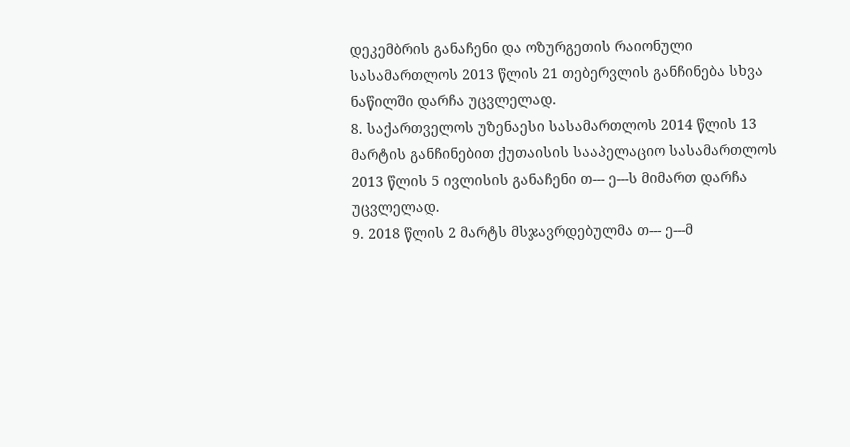დეკემბრის განაჩენი და ოზურგეთის რაიონული სასამართლოს 2013 წლის 21 თებერვლის განჩინება სხვა ნაწილში დარჩა უცვლელად.
8. საქართველოს უზენაესი სასამართლოს 2014 წლის 13 მარტის განჩინებით ქუთაისის სააპელაციო სასამართლოს 2013 წლის 5 ივლისის განაჩენი თ--- ე---ს მიმართ დარჩა უცვლელად.
9. 2018 წლის 2 მარტს მსჯავრდებულმა თ--- ე---მ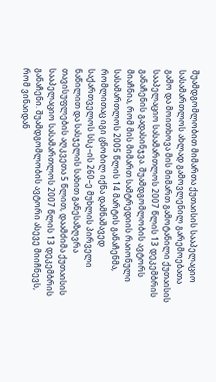შუამდგომლობით მიმართა ქუთაისის სააპელაციო სასამართლოს ახლად გამოვლენილ გარემოებათა გამო და მოითხოვა მის მიმართ გამოტანილი ქუთაისის სააპელაციო სასამართლოს 2007 წლის 13 დეკემბრის განაჩენის გადასინჯვა. შუამდგომლობის ავტორს მიაჩნია, რომ მის მიმართ სამტრედიის რაიონული სასამართლოს 2005 წლის 14 მარტის განაჩენმა, რომლითაც იგი ცნობილ იქნა დამნაშავედ საქართველოს სსკ–ის 260–ე მუხლის პირველი ნაწილით და სასჯელის სახით განესაზღვრა თავისუფლების აღკვეთა 5 წლით, დაამძიმა ქუთაისის სააპელაციო სასამართლოს 2007 წლის 13 დეკემბრის განაჩენი. შუამდგომლობის ავტორი ასევე მიიჩნევს, რომ ვინაიდან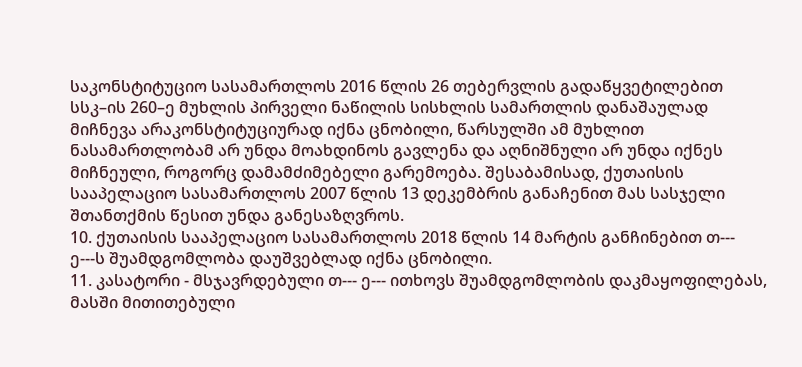საკონსტიტუციო სასამართლოს 2016 წლის 26 თებერვლის გადაწყვეტილებით სსკ–ის 260–ე მუხლის პირველი ნაწილის სისხლის სამართლის დანაშაულად მიჩნევა არაკონსტიტუციურად იქნა ცნობილი, წარსულში ამ მუხლით ნასამართლობამ არ უნდა მოახდინოს გავლენა და აღნიშნული არ უნდა იქნეს მიჩნეული, როგორც დამამძიმებელი გარემოება. შესაბამისად, ქუთაისის სააპელაციო სასამართლოს 2007 წლის 13 დეკემბრის განაჩენით მას სასჯელი შთანთქმის წესით უნდა განესაზღვროს.
10. ქუთაისის სააპელაციო სასამართლოს 2018 წლის 14 მარტის განჩინებით თ--- ე---ს შუამდგომლობა დაუშვებლად იქნა ცნობილი.
11. კასატორი - მსჯავრდებული თ--- ე--- ითხოვს შუამდგომლობის დაკმაყოფილებას, მასში მითითებული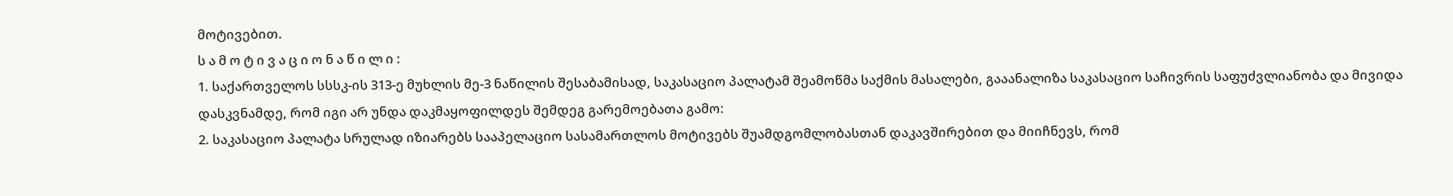მოტივებით.
ს ა მ ო ტ ი ვ ა ც ი ო ნ ა წ ი ლ ი :
1. საქართველოს სსსკ-ის 313-ე მუხლის მე-3 ნაწილის შესაბამისად, საკასაციო პალატამ შეამოწმა საქმის მასალები, გააანალიზა საკასაციო საჩივრის საფუძვლიანობა და მივიდა დასკვნამდე, რომ იგი არ უნდა დაკმაყოფილდეს შემდეგ გარემოებათა გამო:
2. საკასაციო პალატა სრულად იზიარებს სააპელაციო სასამართლოს მოტივებს შუამდგომლობასთან დაკავშირებით და მიიჩნევს, რომ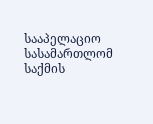სააპელაციო სასამართლომ საქმის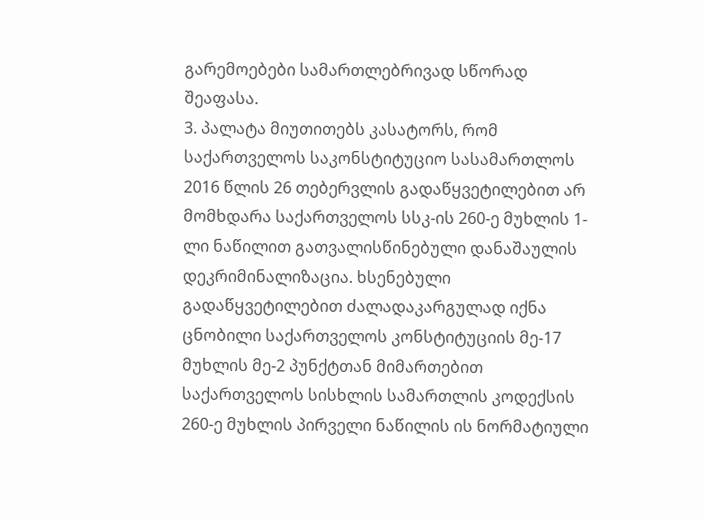გარემოებები სამართლებრივად სწორად შეაფასა.
3. პალატა მიუთითებს კასატორს, რომ საქართველოს საკონსტიტუციო სასამართლოს 2016 წლის 26 თებერვლის გადაწყვეტილებით არ მომხდარა საქართველოს სსკ-ის 260-ე მუხლის 1-ლი ნაწილით გათვალისწინებული დანაშაულის დეკრიმინალიზაცია. ხსენებული გადაწყვეტილებით ძალადაკარგულად იქნა ცნობილი საქართველოს კონსტიტუციის მე-17 მუხლის მე-2 პუნქტთან მიმართებით საქართველოს სისხლის სამართლის კოდექსის 260-ე მუხლის პირველი ნაწილის ის ნორმატიული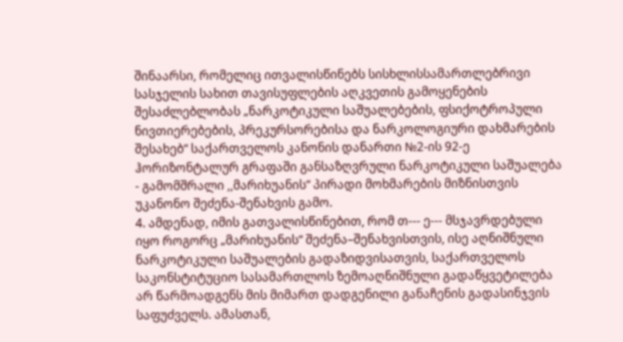შინაარსი, რომელიც ითვალისწინებს სისხლისსამართლებრივი სასჯელის სახით თავისუფლების აღკვეთის გამოყენების შესაძლებლობას „ნარკოტიკული საშუალებების, ფსიქოტროპული ნივთიერებების, პრეკურსორებისა და ნარკოლოგიური დახმარების შესახებ“ საქართველოს კანონის დანართი №2-ის 92-ე ჰორიზონტალურ გრაფაში განსაზღვრული ნარკოტიკული საშუალება - გამომშრალი ,,მარიხუანის“ პირადი მოხმარების მიზნისთვის უკანონო შეძენა-შენახვის გამო.
4. ამდენად, იმის გათვალისწინებით, რომ თ--- ე--- მსჯავრდებული იყო როგორც „მარიხუანის“ შეძენა–შენახვისთვის, ისე აღნიშნული ნარკოტიკული საშუალების გადაზიდვისათვის, საქართველოს საკონსტიტუციო სასამართლოს ზემოაღნიშნული გადაწყვეტილება არ წარმოადგენს მის მიმართ დადგენილი განაჩენის გადასინჯვის საფუძველს. ამასთან,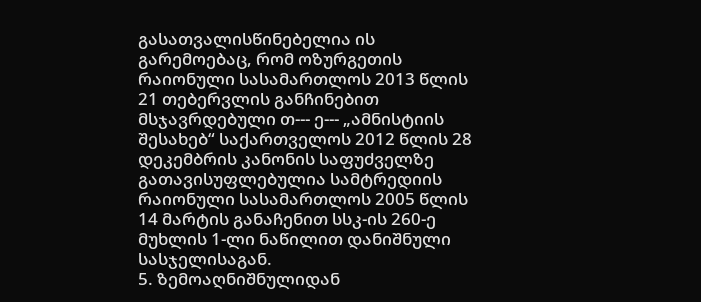გასათვალისწინებელია ის გარემოებაც, რომ ოზურგეთის რაიონული სასამართლოს 2013 წლის 21 თებერვლის განჩინებით მსჯავრდებული თ--- ე--- „ამნისტიის შესახებ“ საქართველოს 2012 წლის 28 დეკემბრის კანონის საფუძველზე გათავისუფლებულია სამტრედიის რაიონული სასამართლოს 2005 წლის 14 მარტის განაჩენით სსკ-ის 260-ე მუხლის 1-ლი ნაწილით დანიშნული სასჯელისაგან.
5. ზემოაღნიშნულიდან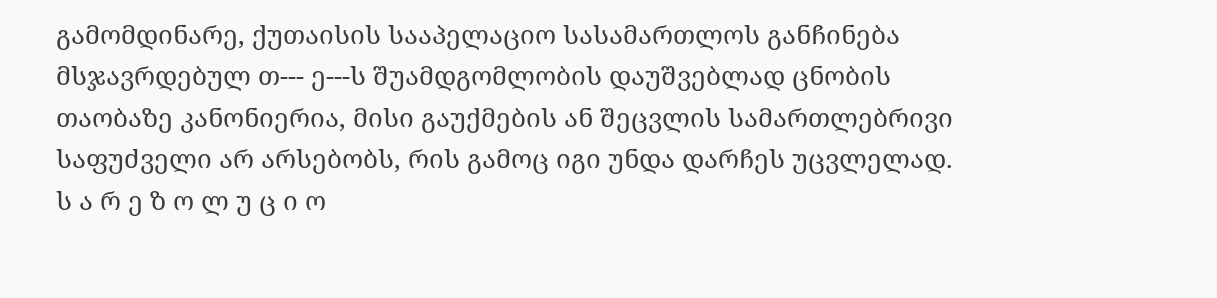გამომდინარე, ქუთაისის სააპელაციო სასამართლოს განჩინება მსჯავრდებულ თ--- ე---ს შუამდგომლობის დაუშვებლად ცნობის თაობაზე კანონიერია, მისი გაუქმების ან შეცვლის სამართლებრივი საფუძველი არ არსებობს, რის გამოც იგი უნდა დარჩეს უცვლელად.
ს ა რ ე ზ ო ლ უ ც ი ო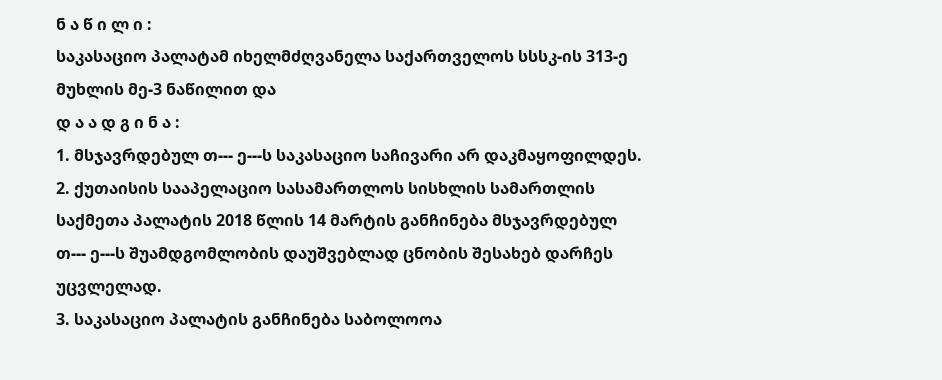ნ ა წ ი ლ ი :
საკასაციო პალატამ იხელმძღვანელა საქართველოს სსსკ-ის 313-ე მუხლის მე-3 ნაწილით და
დ ა ა დ გ ი ნ ა :
1. მსჯავრდებულ თ--- ე---ს საკასაციო საჩივარი არ დაკმაყოფილდეს.
2. ქუთაისის სააპელაციო სასამართლოს სისხლის სამართლის საქმეთა პალატის 2018 წლის 14 მარტის განჩინება მსჯავრდებულ თ--- ე---ს შუამდგომლობის დაუშვებლად ცნობის შესახებ დარჩეს უცვლელად.
3. საკასაციო პალატის განჩინება საბოლოოა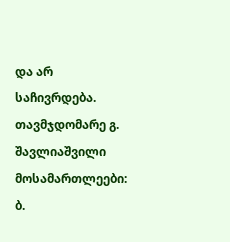და არ საჩივრდება.
თავმჯდომარე გ. შავლიაშვილი
მოსამართლეები: ბ.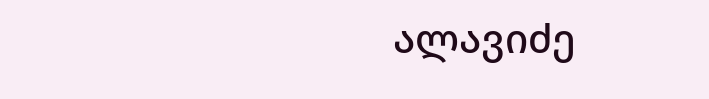ალავიძე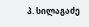პ. სილაგაძე